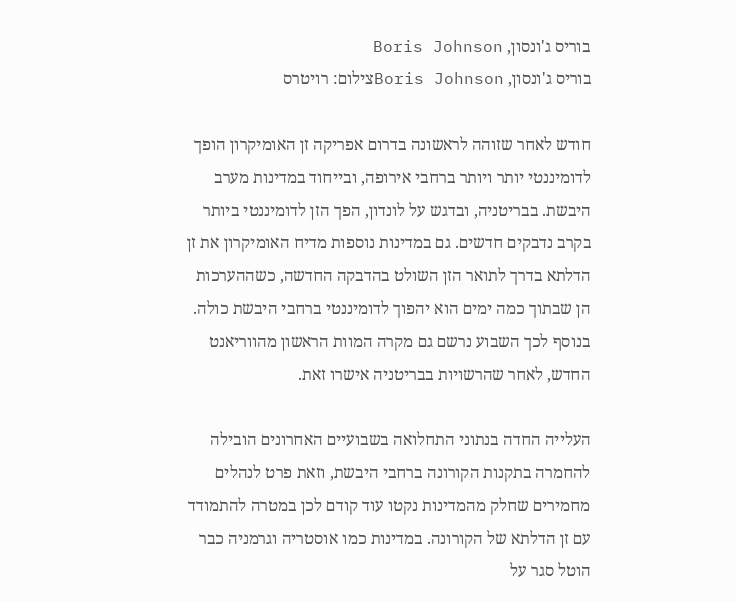בוריס ג'ונסון, Boris Johnson
בוריס ג'ונסון, Boris Johnsonצילום: רויטרס

חודש לאחר שזוהה לראשונה בדרום אפריקה זן האומיקרון הופך לדומיננטי יותר ויותר ברחבי אירופה, ובייחוד במדינות מערב היבשת. בבריטניה, ובדגש על לונדון, הפך הזן לדומיננטי ביותר בקרב נדבקים חדשים. גם במדינות נוספות מדיח האומיקרון את זן הדלתא בדרך לתואר הזן השולט בהדבקה החדשה, כשההערכות הן שבתוך כמה ימים הוא יהפוך לדומיננטי ברחבי היבשת כולה. בנוסף לכך השבוע נרשם גם מקרה המוות הראשון מהווריאנט החדש, לאחר שהרשויות בבריטניה אישרו זאת.

העלייה החדה בנתוני התחלואה בשבועיים האחרונים הובילה להחמרה בתקנות הקורונה ברחבי היבשת, וזאת פרט לנהלים מחמירים שחלק מהמדינות נקטו עוד קודם לכן במטרה להתמודד עם זן הדלתא של הקורונה. במדינות כמו אוסטריה וגרמניה כבר הוטל סגר על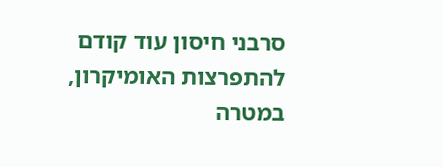סרבני חיסון עוד קודם להתפרצות האומיקרון, במטרה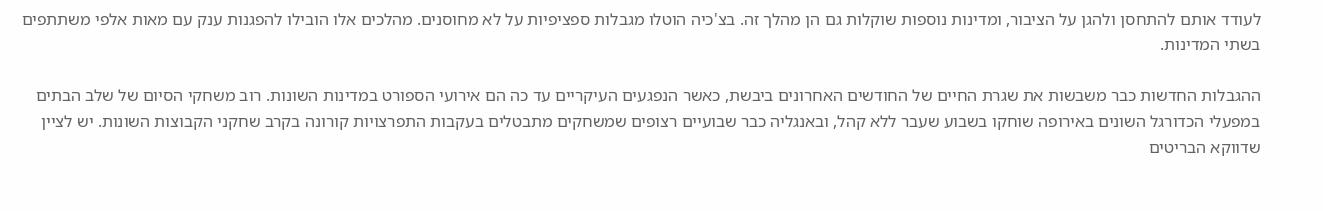לעודד אותם להתחסן ולהגן על הציבור, ומדינות נוספות שוקלות גם הן מהלך זה. בצ'כיה הוטלו מגבלות ספציפיות על לא מחוסנים. מהלכים אלו הובילו להפגנות ענק עם מאות אלפי משתתפים בשתי המדינות.

ההגבלות החדשות כבר משבשות את שגרת החיים של החודשים האחרונים ביבשת, כאשר הנפגעים העיקריים עד כה הם אירועי הספורט במדינות השונות. רוב משחקי הסיום של שלב הבתים במפעלי הכדורגל השונים באירופה שוחקו בשבוע שעבר ללא קהל, ובאנגליה כבר שבועיים רצופים שמשחקים מתבטלים בעקבות התפרצויות קורונה בקרב שחקני הקבוצות השונות. יש לציין שדווקא הבריטים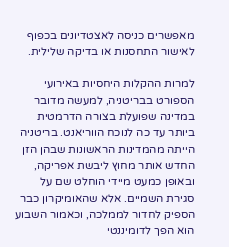מאפשרים כניסה לאצטדיונים בכפוף לאישור התחסנות או בדיקה שלילית.

למרות ההקלות היחסיות באירועי הספורט בבריטניה, למעשה מדובר במדינה שפועלת בצורה הדרמטית ביותר עד כה לנוכח הווריאנט. בריטניה הייתה מהמדינות הראשונות שבהן הזן החדש אותר מחוץ ליבשת אפריקה, ובאופן כמעט מיידי הוחלט שם על סגירת השמיים. אלא שהאומיקרון כבר הספיק לחדור לממלכה, וכאמור השבוע הוא הפך לדומיננטי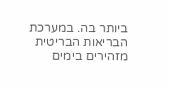ביותר בה. במערכת הבריאות הבריטית מזהירים בימים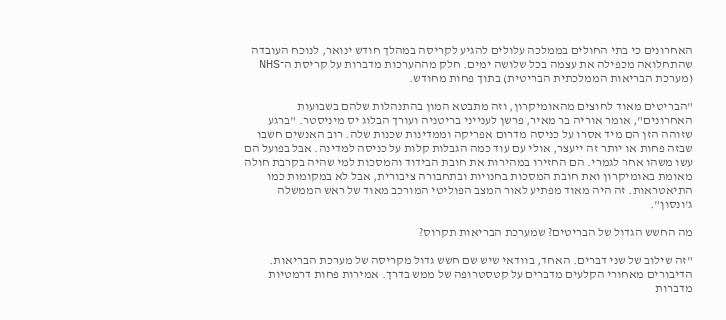האחרונים כי בתי החולים בממלכה עלולים להגיע לקריסה במהלך חודש ינואר, לנוכח העובדה שהתחלואה מכפילה את עצמה בכל שלושה ימים. חלק מההערכות מדברות על קריסת ה־NHS (מערכת הבריאות הממלכתית הבריטית) בתוך פחות מחודש.

"הבריטים מאוד לחוצים מהאומיקרון, וזה מתבטא המון בהתנהלות שלהם בשבועות האחרונים", אומר אוריה בר מאיר, פרשן לענייני בריטניה ועורך הבלוג יס מיניסטר. "ברגע שזוהה הזן הם מיד אסרו על כניסה מדרום אפריקה וממדינות שכנות שלה. רוב האנשים חשבו שבזה פחות או יותר זה ייעצר, אולי עם עוד כמה הגבלות קלות על כניסה למדינה. אבל בפועל הם עשו משהו אחר לגמרי. הם החזירו במהירות את חובת הבידוד והמסכות למי שהיה בקרבת חולה מאומת באומיקרון ואת חובת המסכות בחנויות ובתחבורה ציבורית, אבל לא במקומות כמו התיאטראות. זה היה מאוד מפתיע לאור המצב הפוליטי המורכב מאוד של ראש הממשלה ג'ונסון".

מה החשש הגדול של הבריטים? שמערכת הבריאות תקרוס?

"זה שילוב של שני דברים. האחד, בוודאי שיש שם חשש גדול מקריסה של מערכת הבריאות. הדיבורים מאחורי הקלעים מדברים על קטסטרופה של ממש בדרך. אמירות פחות דרמטיות מדברות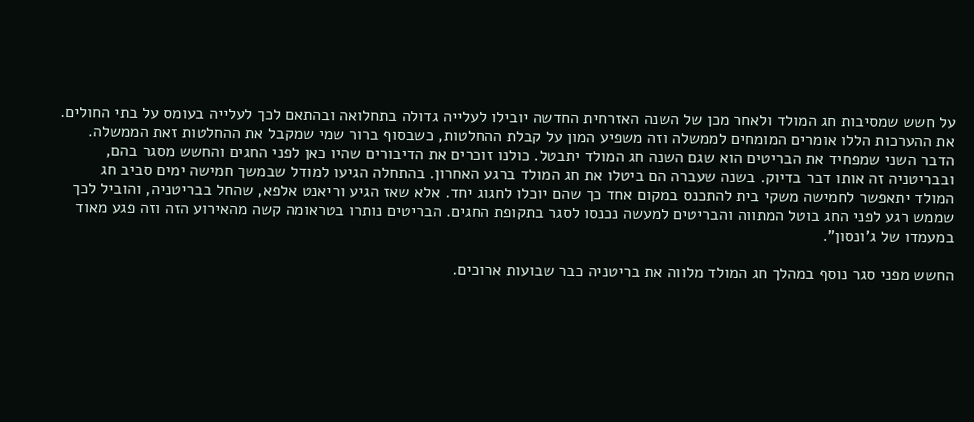על חשש שמסיבות חג המולד ולאחר מכן של השנה האזרחית החדשה יובילו לעלייה גדולה בתחלואה ובהתאם לכך לעלייה בעומס על בתי החולים. את ההערכות הללו אומרים המומחים לממשלה וזה משפיע המון על קבלת ההחלטות, כשבסוף ברור שמי שמקבל את ההחלטות זאת הממשלה. הדבר השני שמפחיד את הבריטים הוא שגם השנה חג המולד יתבטל. כולנו זוכרים את הדיבורים שהיו כאן לפני החגים והחשש מסגר בהם, ובבריטניה זה אותו דבר בדיוק. בשנה שעברה הם ביטלו את חג המולד ברגע האחרון. בהתחלה הגיעו למודל שבמשך חמישה ימים סביב חג המולד יתאפשר לחמישה משקי בית להתכנס במקום אחד כך שהם יוכלו לחגוג יחד. אלא שאז הגיע וריאנט אלפא, שהחל בבריטניה, והוביל לכך שממש רגע לפני החג בוטל המתווה והבריטים למעשה נכנסו לסגר בתקופת החגים. הבריטים נותרו בטראומה קשה מהאירוע הזה וזה פגע מאוד במעמדו של ג'ונסון".

החשש מפני סגר נוסף במהלך חג המולד מלווה את בריטניה כבר שבועות ארוכים.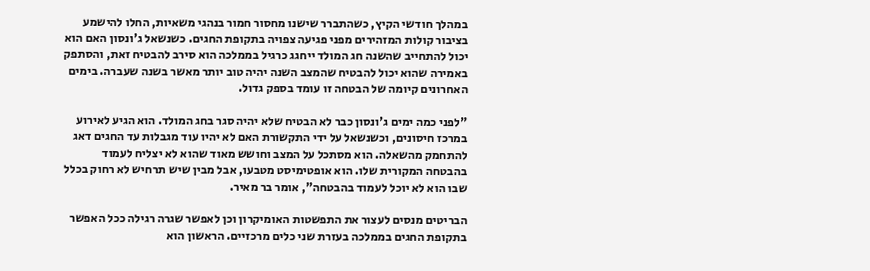במהלך חודשי הקיץ, כשהתברר שישנו מחסור חמור בנהגי משאיות, החלו להישמע בציבור קולות המזהירים מפני פגיעה צפויה בתקופת החגים. כשנשאל ג'ונסון האם הוא יכול להתחייב שהשנה חג המולד ייחגג כרגיל בממלכה הוא סירב להבטיח זאת, והסתפק באמירה שהוא יכול להבטיח שהמצב השנה יהיה טוב יותר מאשר בשנה שעברה. בימים האחרונים קיומה של הבטחה זו עומד בספק גדול.

"לפני כמה ימים ג'ונסון כבר לא הבטיח שלא יהיה סגר בחג המולד. הוא הגיע לאירוע במרכז חיסונים, וכשנשאל על ידי התקשורת האם לא יהיו עוד מגבלות עד החגים דאג להתחמק מהשאלה. הוא מסתכל על המצב וחושש מאוד שהוא לא יצליח לעמוד בהבטחה המקורית שלו. הוא אופטימיסט מטבעו, אבל מבין שיש תרחיש לא רחוק בכלל שבו הוא לא יוכל לעמוד בהבטחה", אומר בר מאיר.

הבריטים מנסים לעצור את התפשטות האומיקרון וכן לאפשר שגרה רגילה ככל האפשר בתקופת החגים בממלכה בעזרת שני כלים מרכזיים. הראשון הוא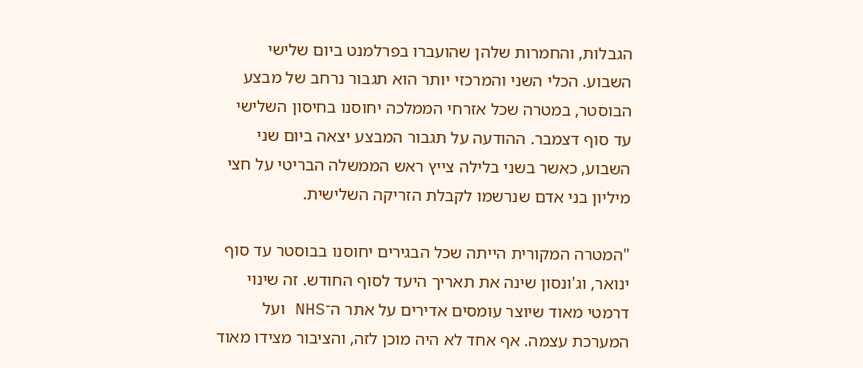הגבלות, והחמרות שלהן שהועברו בפרלמנט ביום שלישי השבוע. הכלי השני והמרכזי יותר הוא תגבור נרחב של מבצע הבוסטר, במטרה שכל אזרחי הממלכה יחוסנו בחיסון השלישי עד סוף דצמבר. ההודעה על תגבור המבצע יצאה ביום שני השבוע, כאשר בשני בלילה צייץ ראש הממשלה הבריטי על חצי מיליון בני אדם שנרשמו לקבלת הזריקה השלישית.

"המטרה המקורית הייתה שכל הבגירים יחוסנו בבוסטר עד סוף ינואר, וג'ונסון שינה את תאריך היעד לסוף החודש. זה שינוי דרמטי מאוד שיוצר עומסים אדירים על אתר ה־NHS ועל המערכת עצמה. אף אחד לא היה מוכן לזה, והציבור מצידו מאוד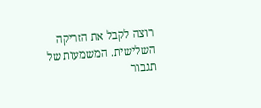רוצה לקבל את הזריקה השלישית. המשמעות של תגבור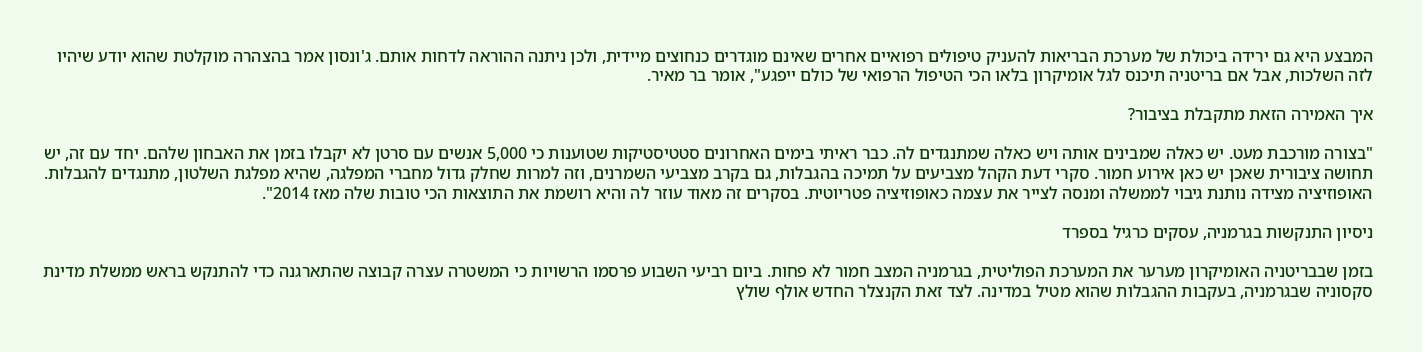המבצע היא גם ירידה ביכולת של מערכת הבריאות להעניק טיפולים רפואיים אחרים שאינם מוגדרים כנחוצים מיידית, ולכן ניתנה ההוראה לדחות אותם. ג'ונסון אמר בהצהרה מוקלטת שהוא יודע שיהיו לזה השלכות, אבל אם בריטניה תיכנס לגל אומיקרון בלאו הכי הטיפול הרפואי של כולם ייפגע", אומר בר מאיר.

איך האמירה הזאת מתקבלת בציבור?

"בצורה מורכבת מעט. יש כאלה שמבינים אותה ויש כאלה שמתנגדים לה. כבר ראיתי בימים האחרונים סטטיסטיקות שטוענות כי 5,000 אנשים עם סרטן לא יקבלו בזמן את האבחון שלהם. יחד עם זה, יש תחושה ציבורית שאכן יש כאן אירוע חמור. סקרי דעת הקהל מצביעים על תמיכה בהגבלות, גם בקרב מצביעי השמרנים, וזה למרות שחלק גדול מחברי המפלגה, שהיא מפלגת השלטון, מתנגדים להגבלות. האופוזיציה מצידה נותנת גיבוי לממשלה ומנסה לצייר את עצמה כאופוזיציה פטריוטית. בסקרים זה מאוד עוזר לה והיא רושמת את התוצאות הכי טובות שלה מאז 2014".

ניסיון התנקשות בגרמניה, עסקים כרגיל בספרד

בזמן שבבריטניה האומיקרון מערער את המערכת הפוליטית, בגרמניה המצב חמור לא פחות. ביום רביעי השבוע פרסמו הרשויות כי המשטרה עצרה קבוצה שהתארגנה כדי להתנקש בראש ממשלת מדינת סקסוניה שבגרמניה, בעקבות ההגבלות שהוא מטיל במדינה. לצד זאת הקנצלר החדש אולף שולץ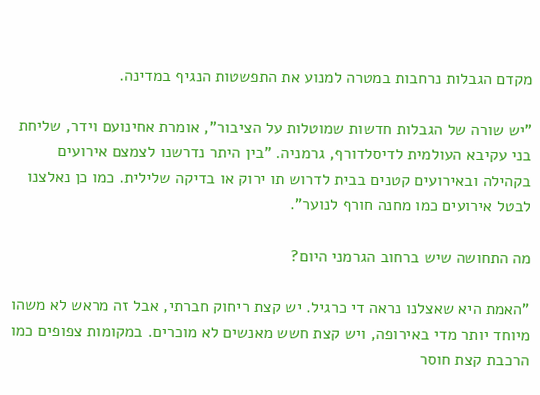מקדם הגבלות נרחבות במטרה למנוע את התפשטות הנגיף במדינה.

"יש שורה של הגבלות חדשות שמוטלות על הציבור", אומרת אחינועם וידר, שליחת בני עקיבא העולמית לדיסלדורף, גרמניה. "בין היתר נדרשנו לצמצם אירועים בקהילה ובאירועים קטנים בבית לדרוש תו ירוק או בדיקה שלילית. כמו כן נאלצנו לבטל אירועים כמו מחנה חורף לנוער".

מה התחושה שיש ברחוב הגרמני היום?

"האמת היא שאצלנו נראה די כרגיל. יש קצת ריחוק חברתי, אבל זה מראש לא משהו מיוחד יותר מדי באירופה, ויש קצת חשש מאנשים לא מוכרים. במקומות צפופים כמו הרכבת קצת חוסר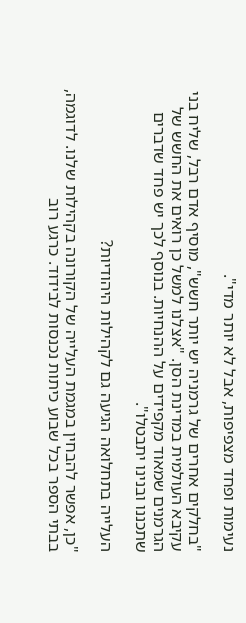נעימות ופחד מצפיפות, אבל לא יותר מדי".

"בחלקים אחרים של גרמניה יש יותר חשש", מוסיף אדם רבל, שליח בני עקיבא העולמית במדינת הסן. "אצלנו למשל כן רואים את החשש של הגרמנים שמאוד מקפידים על ההנחיות. בנוסף לכך יש פחד שדברים שתכננו ובנינו יתבטלו".

העלייה בתחלואה הגיעה גם לקהילות היהודיות?

"כן, אפשר להבחין במגמת העלייה של הקורונה בקהילות שלנו. לדוגמה, בבתי הספר בכל שבוע כיתות נכנסות לבידוד. כרגע רוב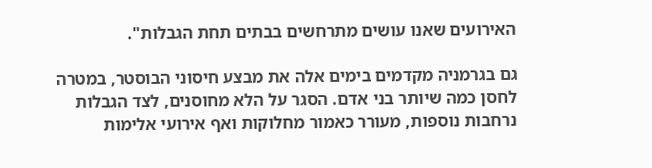האירועים שאנו עושים מתרחשים בבתים תחת הגבלות".

גם בגרמניה מקדמים בימים אלה את מבצע חיסוני הבוסטר, במטרה לחסן כמה שיותר בני אדם. הסגר על הלא מחוסנים, לצד הגבלות נרחבות נוספות, מעורר כאמור מחלוקות ואף אירועי אלימות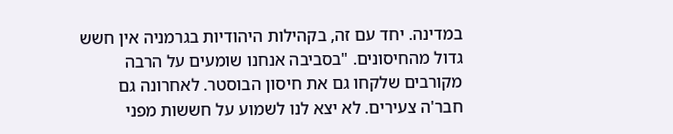במדינה. יחד עם זה, בקהילות היהודיות בגרמניה אין חשש גדול מהחיסונים. "בסביבה אנחנו שומעים על הרבה מקורבים שלקחו גם את חיסון הבוסטר. לאחרונה גם חבר'ה צעירים. לא יצא לנו לשמוע על חששות מפני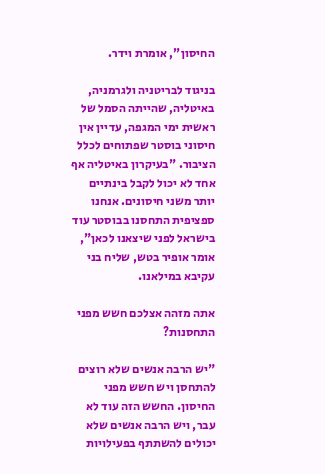החיסון", אומרת וידר.

בניגוד לבריטניה ולגרמניה, באיטליה, שהייתה הסמל של ראשית ימי המגפה, עדיין אין חיסוני בוסטר שפתוחים לכלל הציבור. "בעיקרון באיטליה אף אחד לא יכול לקבל בינתיים יותר משני חיסונים. אנחנו ספציפית התחסנו בבוסטר עוד בישראל לפני שיצאנו לכאן", אומר אופיר בטש, שליח בני עקיבא במילאנו.

אתה מזהה אצלכם חשש מפני התחסנות?

"יש הרבה אנשים שלא רוצים להתחסן ויש חשש מפני החיסון. החשש הזה עוד לא עבר, ויש הרבה אנשים שלא יכולים להשתתף בפעילויות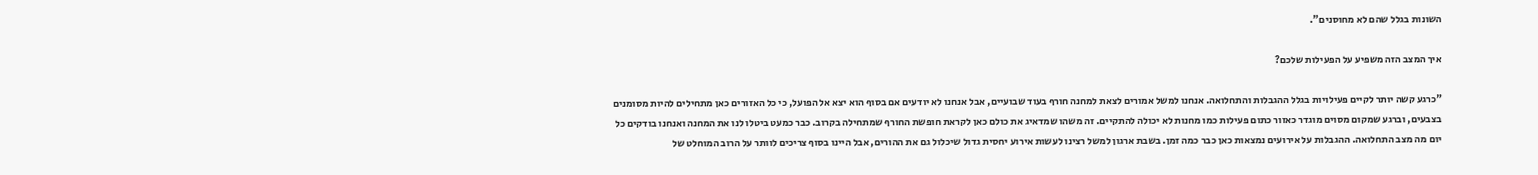השונות בגלל שהם לא מחוסנים".

איך המצב הזה משפיע על הפעילות שלכם?

"כרגע קשה יותר לקיים פעילויות בגלל ההגבלות והתחלואה. אנחנו למשל אמורים לצאת למחנה חורף בעוד שבועיים, אבל אנחנו לא יודעים אם בסוף הוא יצא אל הפועל, כי כל האזורים כאן מתחילים להיות מסומנים בצבעים, וברגע שמקום מסוים מוגדר כאזור כתום פעילות כמו מחנות לא יכולה להתקיים. זה משהו שמדאיג את כולם כאן לקראת חופשת החורף שמתחילה בקרוב. כבר כמעט ביטלו לנו את המחנה ואנחנו בודקים כל יום מה מצב התחלואה. ההגבלות על אירועים נמצאות כאן כבר כמה זמן. בשבת ארגון למשל רצינו לעשות אירוע יחסית גדול שיכלול גם את ההורים, אבל היינו בסוף צריכים לוותר על הרוב המוחלט של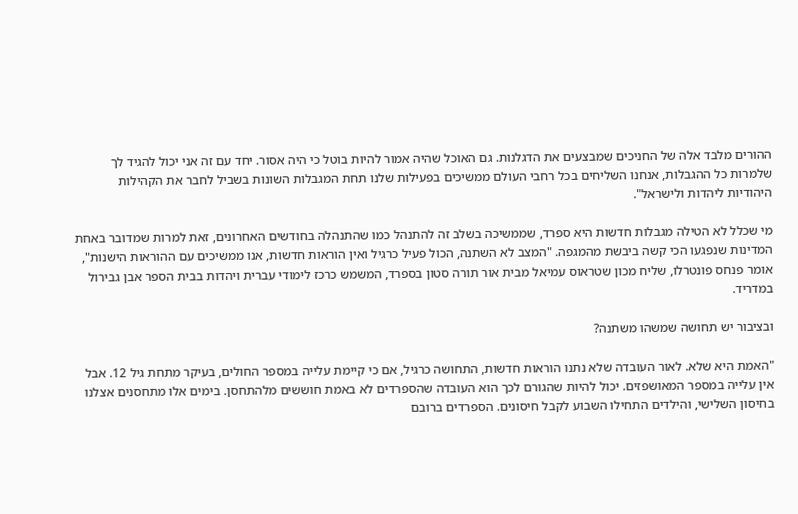ההורים מלבד אלה של החניכים שמבצעים את הדגלנות. גם האוכל שהיה אמור להיות בוטל כי היה אסור. יחד עם זה אני יכול להגיד לך שלמרות כל ההגבלות, אנחנו השליחים בכל רחבי העולם ממשיכים בפעילות שלנו תחת המגבלות השונות בשביל לחבר את הקהילות היהודיות ליהדות ולישראל".

מי שכלל לא הטילה מגבלות חדשות היא ספרד, שממשיכה בשלב זה להתנהל כמו שהתנהלה בחודשים האחרונים, זאת למרות שמדובר באחת המדינות שנפגעו הכי קשה ביבשת מהמגפה. "המצב לא השתנה, הכול פעיל כרגיל ואין הוראות חדשות, אנו ממשיכים עם ההוראות הישנות", אומר פנחס פונטרלו, שליח מכון שטראוס עמיאל מבית אור תורה סטון בספרד, המשמש כרכז לימודי עברית ויהדות בבית הספר אבן גבירול במדריד.

ובציבור יש תחושה שמשהו משתנה?

"האמת היא שלא. לאור העובדה שלא נתנו הוראות חדשות, התחושה כרגיל, אם כי קיימת עלייה במספר החולים, בעיקר מתחת גיל 12. אבל אין עלייה במספר המאושפזים. יכול להיות שהגורם לכך הוא העובדה שהספרדים לא באמת חוששים מלהתחסן. בימים אלו מתחסנים אצלנו בחיסון השלישי, והילדים התחילו השבוע לקבל חיסונים. הספרדים ברובם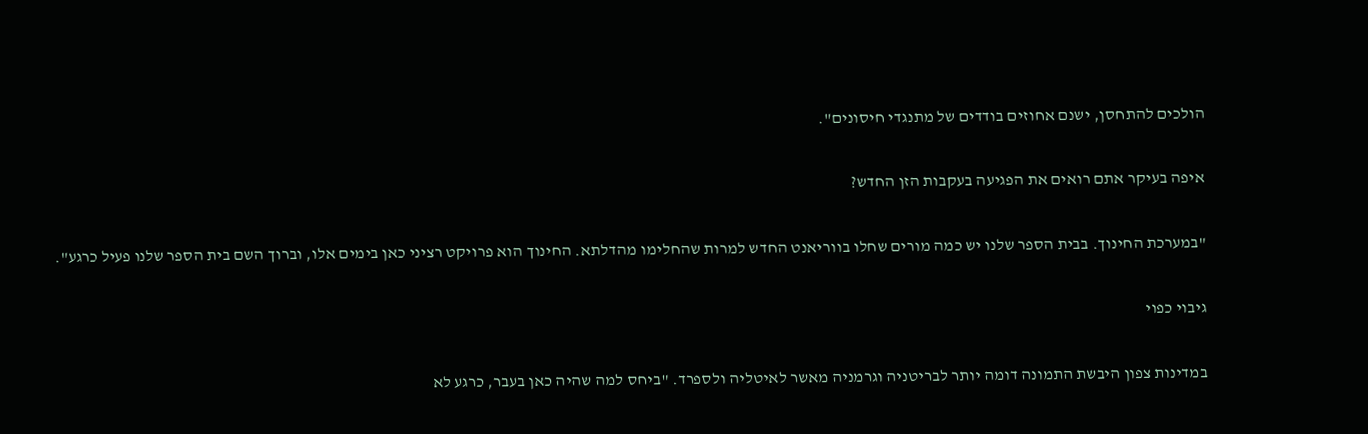הולכים להתחסן, ישנם אחוזים בודדים של מתנגדי חיסונים".

איפה בעיקר אתם רואים את הפגיעה בעקבות הזן החדש?

"במערכת החינוך. בבית הספר שלנו יש כמה מורים שחלו בווריאנט החדש למרות שהחלימו מהדלתא. החינוך הוא פרויקט רציני כאן בימים אלו, וברוך השם בית הספר שלנו פעיל כרגע".

גיבוי כפוי

במדינות צפון היבשת התמונה דומה יותר לבריטניה וגרמניה מאשר לאיטליה ולספרד. "ביחס למה שהיה כאן בעבר, כרגע לא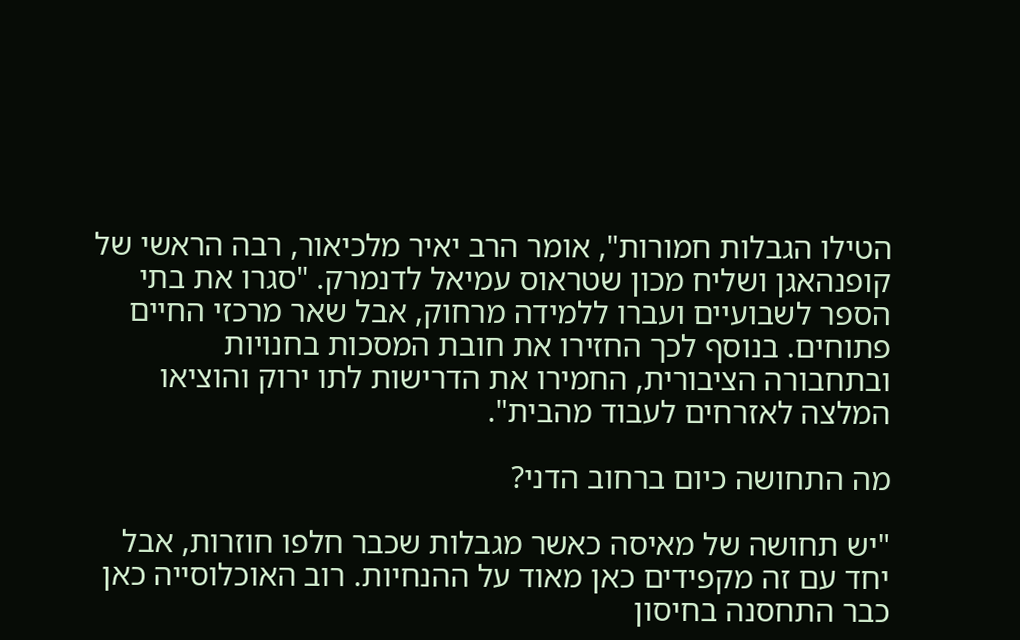הטילו הגבלות חמורות", אומר הרב יאיר מלכיאור, רבה הראשי של קופנהאגן ושליח מכון שטראוס עמיאל לדנמרק. "סגרו את בתי הספר לשבועיים ועברו ללמידה מרחוק, אבל שאר מרכזי החיים פתוחים. בנוסף לכך החזירו את חובת המסכות בחנויות ובתחבורה הציבורית, החמירו את הדרישות לתו ירוק והוציאו המלצה לאזרחים לעבוד מהבית".

מה התחושה כיום ברחוב הדני?

"יש תחושה של מאיסה כאשר מגבלות שכבר חלפו חוזרות, אבל יחד עם זה מקפידים כאן מאוד על ההנחיות. רוב האוכלוסייה כאן כבר התחסנה בחיסון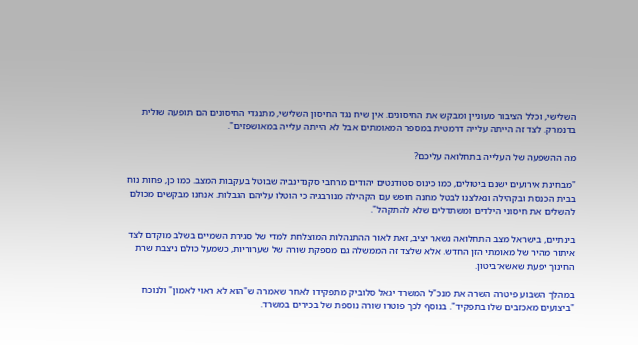השלישי, וכלל הציבור מעוניין ומבקש את החיסונים. אין שיח נגד החיסון השלישי, מתנגדי החיסונים הם תופעה שולית בדנמרק. לצד זה הייתה עלייה דרמטית במספר המאומתים אבל לא הייתה עלייה במאושפזים".

מה ההשפעה של העלייה בתחלואה עליכם?

"מבחינת אירועים ישנם ביטולים, כמו כינוס סטודנטים יהודים מרחבי סקנדינביה שבוטל בעקבות המצב. כמו כן, פחות נוח בבית הכנסת ובקהילה ונאלצנו לבטל מחנה חופש עם הקהילה מנורבגיה כי הוטלו עליהם הגבלות. אנחנו מבקשים מכולם להשלים את חיסוני הילדים ומשתדלים שלא להתקהל".

בינתיים, בישראל מצב התחלואה נשאר יציב, זאת לאור ההתנהלות המוצלחת למדי של סגירת השמיים בשלב מוקדם לצד איתור מהיר של מאומתי הזן החדש. אלא שלצד זה הממשלה גם מספקת שורה של שערוריות, כשמעל כולם ניצבת שרת החינוך יפעת שאשא־ביטון.

במהלך השבוע פיטרה השרה את מנכ"ל המשרד יגאל סלוביק מתפקידו לאחר שאמרה ש"הוא לא ראוי לאמון" ולנוכח "ביצועים מאכזבים שלו בתפקיד". בנוסף לכך פוטרו שורה נוספת של בכירים במשרד.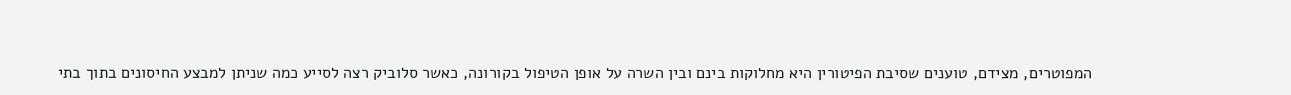המפוטרים, מצידם, טוענים שסיבת הפיטורין היא מחלוקות בינם ובין השרה על אופן הטיפול בקורונה, כאשר סלוביק רצה לסייע כמה שניתן למבצע החיסונים בתוך בתי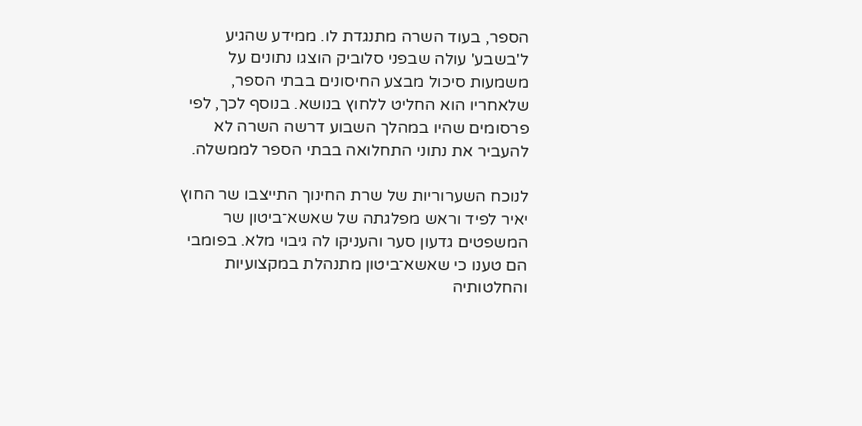הספר, בעוד השרה מתנגדת לו. ממידע שהגיע ל'בשבע' עולה שבפני סלוביק הוצגו נתונים על משמעות סיכול מבצע החיסונים בבתי הספר, שלאחריו הוא החליט ללחוץ בנושא. בנוסף לכך, לפי פרסומים שהיו במהלך השבוע דרשה השרה לא להעביר את נתוני התחלואה בבתי הספר לממשלה.

לנוכח השערוריות של שרת החינוך התייצבו שר החוץ יאיר לפיד וראש מפלגתה של שאשא־ביטון שר המשפטים גדעון סער והעניקו לה גיבוי מלא. בפומבי הם טענו כי שאשא־ביטון מתנהלת במקצועיות והחלטותיה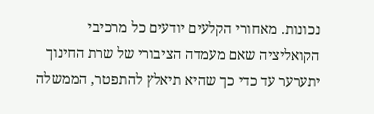נכונות. מאחורי הקלעים יודעים כל מרכיבי הקואליציה שאם מעמדה הציבורי של שרת החינוך יתערער עד כדי כך שהיא תיאלץ להתפטר, הממשלה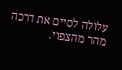עלולה לסיים את דרכה מהר מהצפוי.